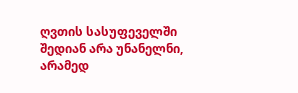ღვთის სასუფეველში შედიან არა უნანელნი, არამედ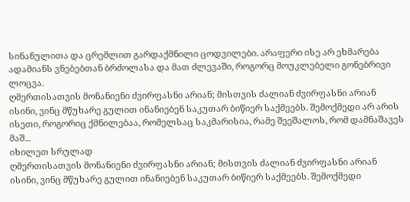სინანულითა და ცრემლით გარდაქმნილი ცოდვილები. არაფერი ისე არ ეხმარება ადამიანს ვნებებთან ბრძოლასა და მათ ძლევაში, როგორც მოუკლებელი გონებრივი ლოცვა.
ღმერთისათვის მონანიენი ძვირფასნი არიან; მისთვის ძალიან ძვირფასნი არიან ისინი, ვინც მწუხარე გულით ინანიებენ საკუთარ ბიწიერ საქმეებს. შემოქმედი არ არის ისეთი, როგორიც ქმნილებაა, რომელსაც საკმარისია, რამე შეეშალოს, რომ დამნაშავეს მაშ...
იხილეთ სრულად
ღმერთისათვის მონანიენი ძვირფასნი არიან; მისთვის ძალიან ძვირფასნი არიან ისინი, ვინც მწუხარე გულით ინანიებენ საკუთარ ბიწიერ საქმეებს. შემოქმედი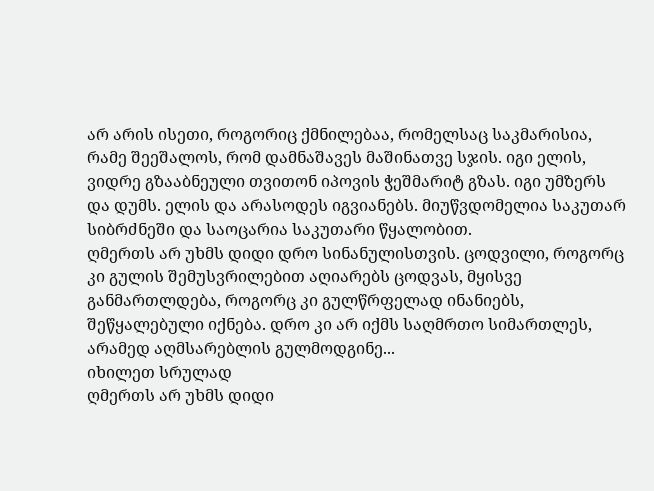არ არის ისეთი, როგორიც ქმნილებაა, რომელსაც საკმარისია, რამე შეეშალოს, რომ დამნაშავეს მაშინათვე სჯის. იგი ელის, ვიდრე გზააბნეული თვითონ იპოვის ჭეშმარიტ გზას. იგი უმზერს და დუმს. ელის და არასოდეს იგვიანებს. მიუწვდომელია საკუთარ სიბრძნეში და საოცარია საკუთარი წყალობით.
ღმერთს არ უხმს დიდი დრო სინანულისთვის. ცოდვილი, როგორც კი გულის შემუსვრილებით აღიარებს ცოდვას, მყისვე განმართლდება, როგორც კი გულწრფელად ინანიებს, შეწყალებული იქნება. დრო კი არ იქმს საღმრთო სიმართლეს, არამედ აღმსარებლის გულმოდგინე...
იხილეთ სრულად
ღმერთს არ უხმს დიდი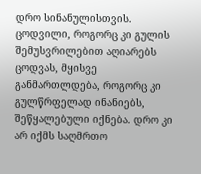დრო სინანულისთვის. ცოდვილი, როგორც კი გულის შემუსვრილებით აღიარებს ცოდვას, მყისვე განმართლდება, როგორც კი გულწრფელად ინანიებს, შეწყალებული იქნება. დრო კი არ იქმს საღმრთო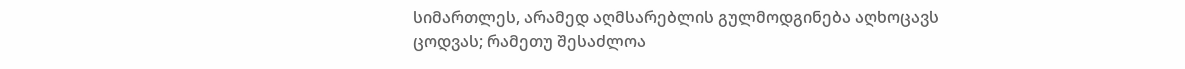სიმართლეს, არამედ აღმსარებლის გულმოდგინება აღხოცავს ცოდვას; რამეთუ შესაძლოა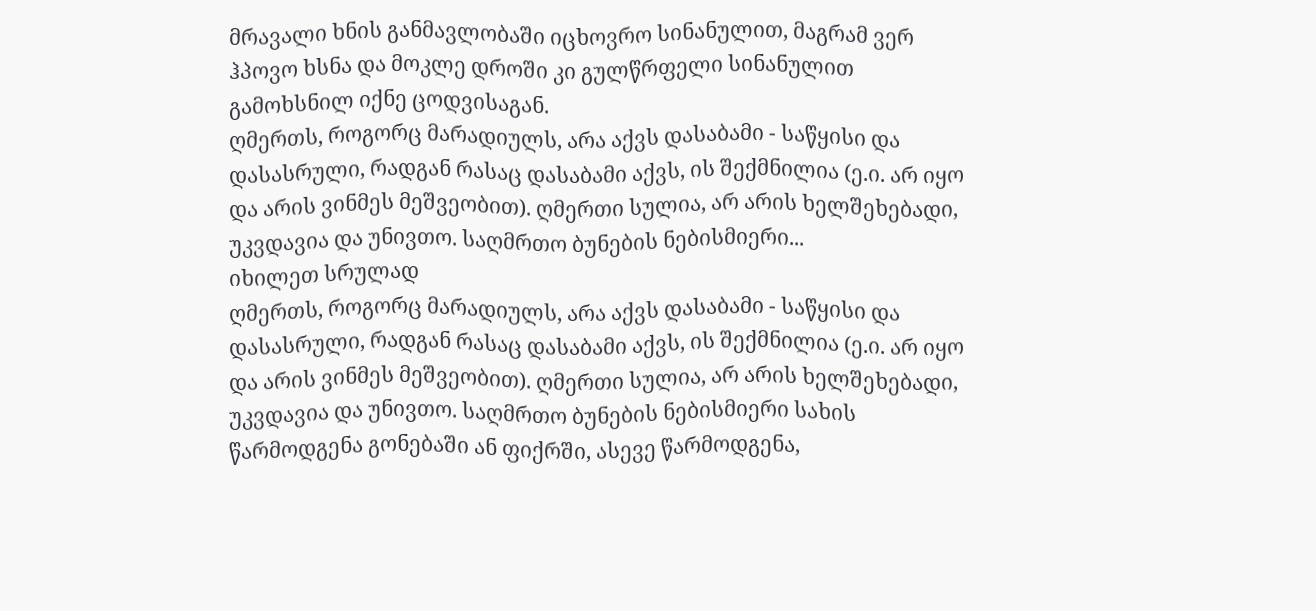მრავალი ხნის განმავლობაში იცხოვრო სინანულით, მაგრამ ვერ ჰპოვო ხსნა და მოკლე დროში კი გულწრფელი სინანულით გამოხსნილ იქნე ცოდვისაგან.
ღმერთს, როგორც მარადიულს, არა აქვს დასაბამი - საწყისი და დასასრული, რადგან რასაც დასაბამი აქვს, ის შექმნილია (ე.ი. არ იყო და არის ვინმეს მეშვეობით). ღმერთი სულია, არ არის ხელშეხებადი, უკვდავია და უნივთო. საღმრთო ბუნების ნებისმიერი...
იხილეთ სრულად
ღმერთს, როგორც მარადიულს, არა აქვს დასაბამი - საწყისი და დასასრული, რადგან რასაც დასაბამი აქვს, ის შექმნილია (ე.ი. არ იყო და არის ვინმეს მეშვეობით). ღმერთი სულია, არ არის ხელშეხებადი, უკვდავია და უნივთო. საღმრთო ბუნების ნებისმიერი სახის წარმოდგენა გონებაში ან ფიქრში, ასევე წარმოდგენა,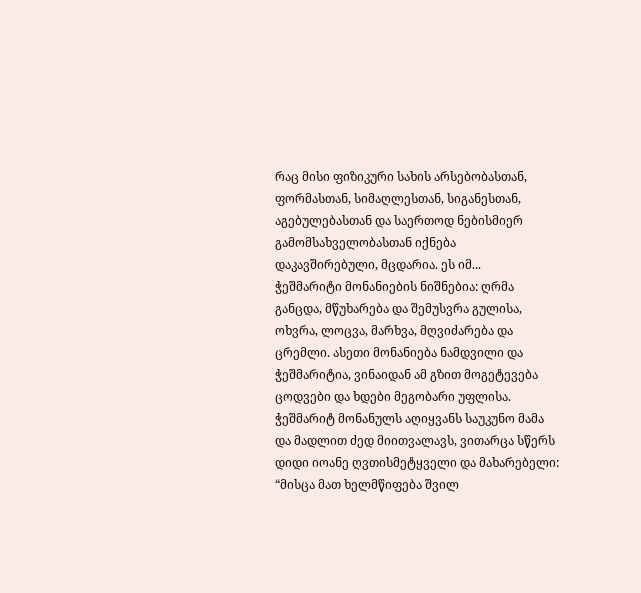რაც მისი ფიზიკური სახის არსებობასთან, ფორმასთან, სიმაღლესთან, სიგანესთან, აგებულებასთან და საერთოდ ნებისმიერ გამომსახველობასთან იქნება დაკავშირებული, მცდარია. ეს იმ...
ჭეშმარიტი მონანიების ნიშნებია: ღრმა განცდა, მწუხარება და შემუსვრა გულისა, ოხვრა, ლოცვა, მარხვა, მღვიძარება და ცრემლი. ასეთი მონანიება ნამდვილი და ჭეშმარიტია, ვინაიდან ამ გზით მოგეტევება ცოდვები და ხდები მეგობარი უფლისა.
ჭეშმარიტ მონანულს აღიყვანს საუკუნო მამა და მადლით ძედ მიითვალავს, ვითარცა სწერს დიდი იოანე ღვთისმეტყველი და მახარებელი: “მისცა მათ ხელმწიფება შვილ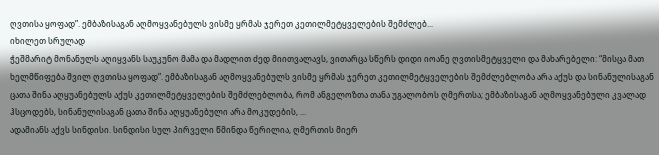ღვთისა ყოფად”. ემბაზისაგან აღმოყვანებულს ვისმე ყრმას ჯერეთ კეთილმეტყველების შემძლებ...
იხილეთ სრულად
ჭეშმარიტ მონანულს აღიყვანს საუკუნო მამა და მადლით ძედ მიითვალავს, ვითარცა სწერს დიდი იოანე ღვთისმეტყველი და მახარებელი: “მისცა მათ ხელმწიფება შვილ ღვთისა ყოფად”. ემბაზისაგან აღმოყვანებულს ვისმე ყრმას ჯერეთ კეთილმეტყველების შემძლებლობა არა აქუს და სინანულისაგან ცათა შინა აღყუანებულს აქუს კეთილმეტყველების შემძლებლობა, რომ ანგელოზთა თანა უგალობოს ღმერთსა; ემბაზისაგან აღმოყვანებული კვალად ჰსცოდებს, სინანულისაგან ცათა შინა აღყუანებული არა მოკუდების, ...
ადამიანს აქვს სინდისი. სინდისი სულ პირველი წმინდა წერილია, ღმერთის მიერ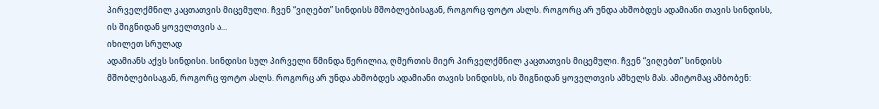პირველქმნილ კაცთათვის მიცემული. ჩვენ “ვიღებთ” სინდისს მშობლებისაგან, როგორც ფოტო ასლს. როგორც არ უნდა ახშობდეს ადამიანი თავის სინდისს, ის შიგნიდან ყოველთვის ა...
იხილეთ სრულად
ადამიანს აქვს სინდისი. სინდისი სულ პირველი წმინდა წერილია, ღმერთის მიერ პირველქმნილ კაცთათვის მიცემული. ჩვენ “ვიღებთ” სინდისს მშობლებისაგან, როგორც ფოტო ასლს. როგორც არ უნდა ახშობდეს ადამიანი თავის სინდისს, ის შიგნიდან ყოველთვის ამხელს მას. ამიტომაც ამბობენ: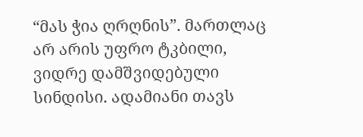“მას ჭია ღრღნის”. მართლაც არ არის უფრო ტკბილი, ვიდრე დამშვიდებული სინდისი. ადამიანი თავს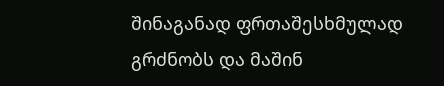შინაგანად ფრთაშესხმულად გრძნობს და მაშინ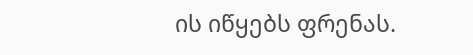ის იწყებს ფრენას.